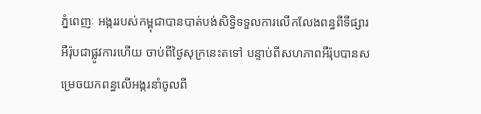ភ្នំពេញៈ អង្កររបស់កម្ពុជាបានបាត់បង់សិទិ្ធទទួលការលើកលែងពន្ធពីទីផ្សារអឺរ៉ុបជាផ្លូវការហើយ ចាប់ពីថ្ងៃសុក្រនេះតទៅ បន្ទាប់ពីសហភាពអឺរ៉ុបបានសម្រេចយកពន្ធលើអង្ករនាំចូលពី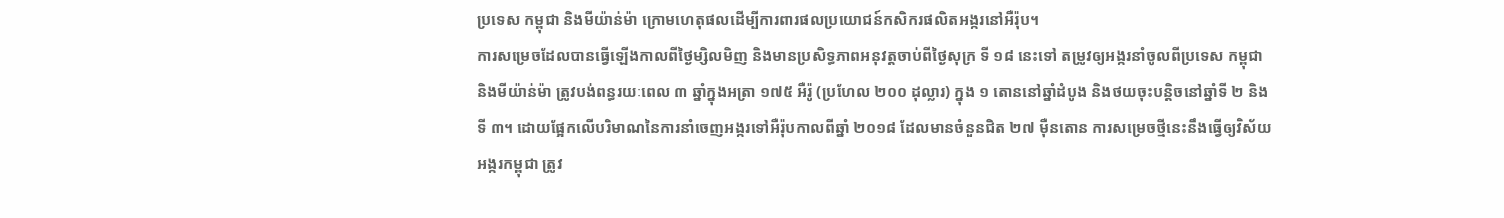ប្រទេស កម្ពុជា និងមីយ៉ាន់ម៉ា ក្រោមហេតុផលដើម្បីការពារផលប្រយោជន៍កសិករផលិតអង្ករនៅអឺរ៉ុប។
ការសម្រេចដែលបានធ្វើឡើងកាលពីថ្ងៃម្សិលមិញ និងមានប្រសិទ្ធភាពអនុវត្តចាប់ពីថ្ងៃសុក្រ ទី ១៨ នេះទៅ តម្រូវឲ្យអង្ករនាំចូលពីប្រទេស កម្ពុជា និងមីយ៉ាន់ម៉ា ត្រូវបង់ពន្ធរយៈពេល ៣ ឆ្នាំក្នុងអត្រា ១៧៥ អឺរ៉ូ (ប្រហែល ២០០ ដុល្លារ) ក្នុង ១ តោននៅឆ្នាំដំបូង និងថយចុះបន្តិចនៅឆ្នាំទី ២ និងទី ៣។ ដោយផ្អែកលើបរិមាណនៃការនាំចេញអង្ករទៅអឺរ៉ុបកាលពីឆ្នាំ ២០១៨ ដែលមានចំនួនជិត ២៧ ម៉ឺនតោន ការសម្រេចថ្មីនេះនឹងធ្វើឲ្យវិស័យអង្ករកម្ពុជា ត្រូវ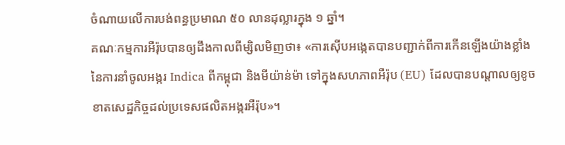ចំណាយលើការបង់ពន្ធប្រមាណ ៥០ លានដុល្លារក្នុង ១ ឆ្នាំ។
គណៈកម្មការអឺរ៉ុបបានឲ្យដឹងកាលពីម្សិលមិញថា៖ «ការស៊ើបអង្កេតបានបញ្ជាក់ពីការកើនឡើងយ៉ាងខ្លាំងនៃការនាំចូលអង្ករ Indica ពីកម្ពុជា និងមីយ៉ាន់ម៉ា ទៅក្នុងសហភាពអឺរ៉ុប (EU) ដែលបានបណ្ដាលឲ្យខូចខាតសេដ្ឋកិច្ចដល់ប្រទេសផលិតអង្ករអឺរ៉ុប»។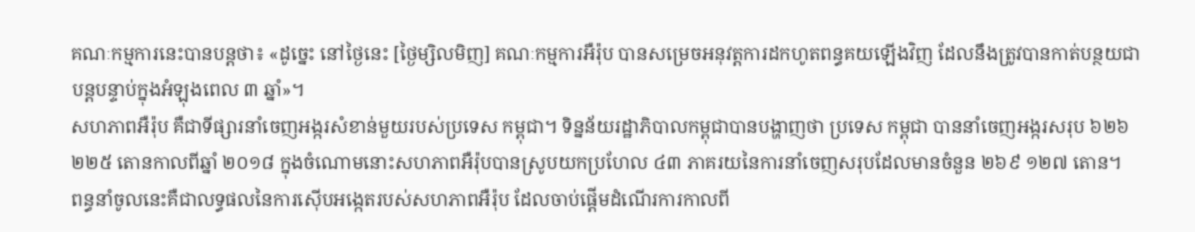គណៈកម្មការនេះបានបន្តថា៖ «ដូច្នេះ នៅថ្ងៃនេះ [ថ្ងៃម្សិលមិញ] គណៈកម្មការអឺរ៉ុប បានសម្រេចអនុវត្តការដកហូតពន្ធគយឡើងវិញ ដែលនឹងត្រូវបានកាត់បន្ថយជាបន្តបន្ទាប់ក្នុងអំឡុងពេល ៣ ឆ្នាំ»។
សហភាពអឺរ៉ុប គឺជាទីផ្សារនាំចេញអង្ករសំខាន់មួយរបស់ប្រទេស កម្ពុជា។ ទិន្នន័យរដ្ឋាភិបាលកម្ពុជាបានបង្ហាញថា ប្រទេស កម្ពុជា បាននាំចេញអង្ករសរុប ៦២៦ ២២៥ តោនកាលពីឆ្នាំ ២០១៨ ក្នុងចំណោមនោះសហភាពអឺរ៉ុបបានស្រូបយកប្រហែល ៤៣ ភាគរយនៃការនាំចេញសរុបដែលមានចំនួន ២៦៩ ១២៧ តោន។
ពន្ធនាំចូលនេះគឺជាលទ្ធផលនៃការស៊ើបអង្កេតរបស់សហភាពអឺរ៉ុប ដែលចាប់ផ្ដើមដំណើរការកាលពី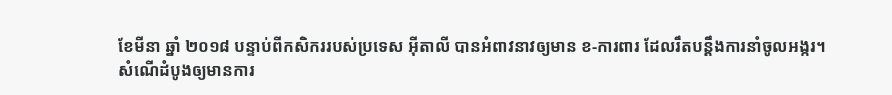ខែមីនា ឆ្នាំ ២០១៨ បន្ទាប់ពីកសិកររបស់ប្រទេស អ៊ីតាលី បានអំពាវនាវឲ្យមាន ខ-ការពារ ដែលរឹតបន្តឹងការនាំចូលអង្ករ។
សំណើដំបូងឲ្យមានការ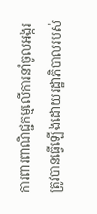ការពារពាណិជ្ជកម្មលើការនាំចូលអង្ករ ត្រូវបានធ្វើឡើងដោយរដ្ឋាភិបាលរបស់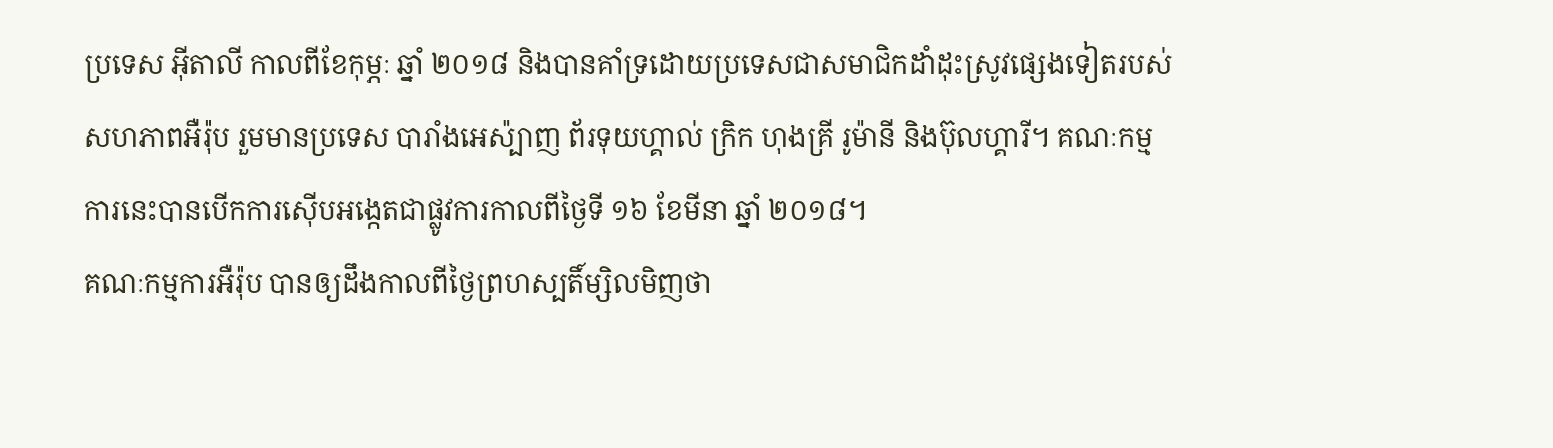ប្រទេស អ៊ីតាលី កាលពីខែកុម្ភៈ ឆ្នាំ ២០១៨ និងបានគាំទ្រដោយប្រទេសជាសមាជិកដាំដុះស្រូវផ្សេងទៀតរបស់សហភាពអឺរ៉ុប រួមមានប្រទេស បារាំងអេស៉្បាញ ព័រទុយហ្គាល់ ក្រិក ហុងគ្រី រូម៉ានី និងប៊ុលហ្គារី។ គណៈកម្មការនេះបានបើកការស៊ើបអង្កេតជាផ្លូវការកាលពីថ្ងៃទី ១៦ ខែមីនា ឆ្នាំ ២០១៨។
គណៈកម្មការអឺរ៉ុប បានឲ្យដឹងកាលពីថ្ងៃព្រហស្បតិ៍ម្សិលមិញថា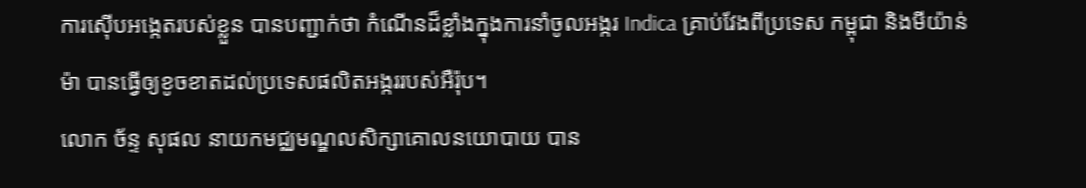ការស៊ើបអង្កេតរបស់ខ្លួន បានបញ្ជាក់ថា កំណើនដ៏ខ្លាំងក្នុងការនាំចូលអង្ករ Indica គ្រាប់វែងពីប្រទេស កម្ពុជា និងមីយ៉ាន់ម៉ា បានធ្វើឲ្យខូចខាតដល់ប្រទេសផលិតអង្កររបស់អឺរ៉ុប។
លោក ច័ន្ទ សុផល នាយកមជ្ឈមណ្ឌលសិក្សាគោលនយោបាយ បាន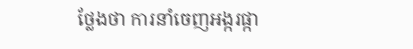ថ្លែងថា ការនាំចេញអង្ករផ្កា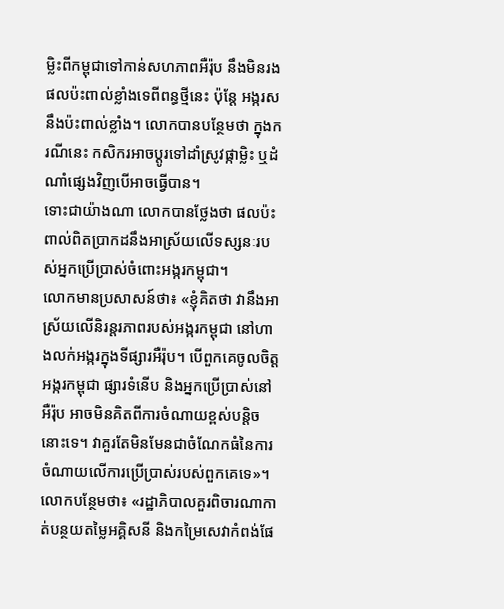ម្លិះពីកម្ពុជាទៅកាន់សហភាពអឺរ៉ុប នឹងមិនរងផលប៉ះពាល់ខ្លាំងទេពីពន្ធថ្មីនេះ ប៉ុន្តែ អង្ករសនឹងប៉ះពាល់ខ្លាំង។ លោកបានបន្ថែមថា ក្នុងករណីនេះ កសិករអាចប្តូរទៅដាំស្រូវផ្កាម្លិះ ឬដំណាំផ្សេងវិញបើអាចធ្វើបាន។
ទោះជាយ៉ាងណា លោកបានថ្លែងថា ផលប៉ះពាល់ពិតប្រាកដនឹងអាស្រ័យលើទស្សនៈរបស់អ្នកប្រើប្រាស់ចំពោះអង្ករកម្ពុជា។
លោកមានប្រសាសន៍ថា៖ «ខ្ញុំគិតថា វានឹងអាស្រ័យលើនិរន្តរភាពរបស់អង្ករកម្ពុជា នៅហាងលក់អង្ករក្នុងទីផ្សារអឺរ៉ុប។ បើពួកគេចូលចិត្តអង្ករកម្ពុជា ផ្សារទំនើប និងអ្នកប្រើប្រាស់នៅអឺរ៉ុប អាចមិនគិតពីការចំណាយខ្ពស់បន្តិចនោះទេ។ វាគួរតែមិនមែនជាចំណែកធំនៃការចំណាយលើការប្រើប្រាស់របស់ពួកគេទេ»។
លោកបន្ថែមថា៖ «រដ្ឋាភិបាលគួរពិចារណាកាត់បន្ថយតម្លៃអគ្គិសនី និងកម្រៃសេវាកំពង់ផែ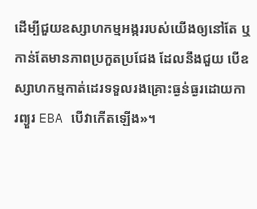ដើម្បីជួយឧស្សាហកម្មអង្កររបស់យើងឲ្យនៅតែ ឬកាន់តែមានភាពប្រកួតប្រជែង ដែលនឹងជួយ បើឧស្សាហកម្មកាត់ដេរទទួលរងគ្រោះធ្ងន់ធ្ងរដោយការព្យួរ EBA បើវាកើតឡើង»។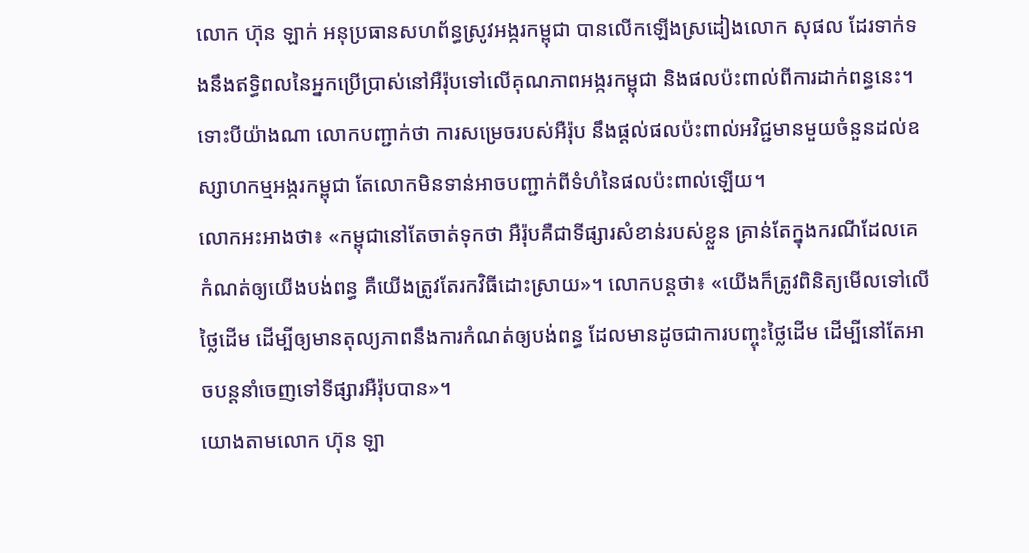លោក ហ៊ុន ឡាក់ អនុប្រធានសហព័ន្ធស្រូវអង្ករកម្ពុជា បានលើកឡើងស្រដៀងលោក សុផល ដែរទាក់ទងនឹងឥទ្ធិពលនៃអ្នកប្រើប្រាស់នៅអឺរ៉ុបទៅលើគុណភាពអង្ករកម្ពុជា និងផលប៉ះពាល់ពីការដាក់ពន្ធនេះ។
ទោះបីយ៉ាងណា លោកបញ្ជាក់ថា ការសម្រេចរបស់អឺរ៉ុប នឹងផ្តល់ផលប៉ះពាល់អវិជ្ជមានមួយចំនួនដល់ឧស្សាហកម្មអង្ករកម្ពុជា តែលោកមិនទាន់អាចបញ្ជាក់ពីទំហំនៃផលប៉ះពាល់ឡើយ។
លោកអះអាងថា៖ «កម្ពុជានៅតែចាត់ទុកថា អឺរ៉ុបគឺជាទីផ្សារសំខាន់របស់ខ្លួន គ្រាន់តែក្នុងករណីដែលគេកំណត់ឲ្យយើងបង់ពន្ធ គឺយើងត្រូវតែរកវិធីដោះស្រាយ»។ លោកបន្តថា៖ «យើងក៏ត្រូវពិនិត្យមើលទៅលើថ្លៃដើម ដើម្បីឲ្យមានតុល្យភាពនឹងការកំណត់ឲ្យបង់ពន្ធ ដែលមានដូចជាការបញ្ចុះថ្លៃដើម ដើម្បីនៅតែអាចបន្តនាំចេញទៅទីផ្សារអឺរ៉ុបបាន»។
យោងតាមលោក ហ៊ុន ឡា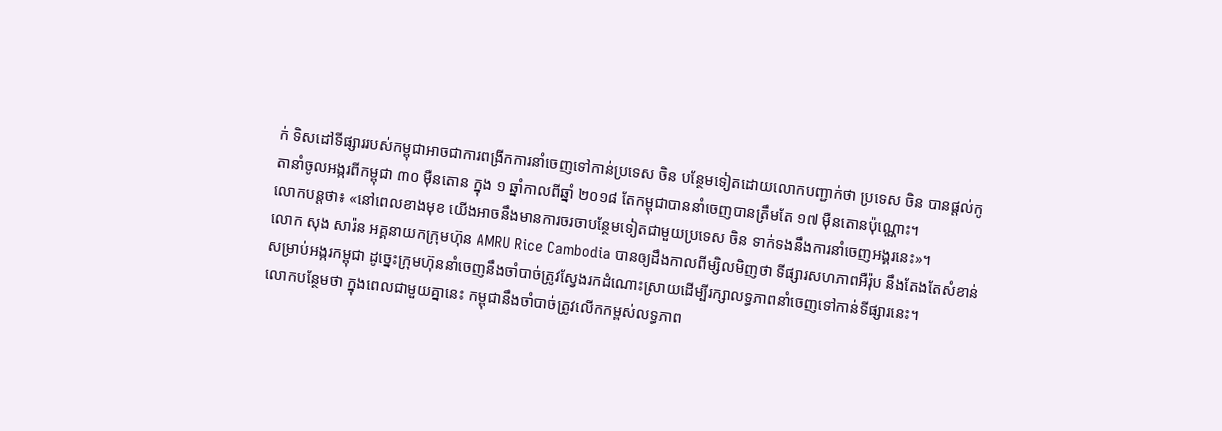ក់ ទិសដៅទីផ្សាររបស់កម្ពុជាអាចជាការពង្រីកការនាំចេញទៅកាន់ប្រទេស ចិន បន្ថែមទៀតដោយលោកបញ្ជាក់ថា ប្រទេស ចិន បានផ្តល់កូតានាំចូលអង្ករពីកម្ពុជា ៣០ ម៉ឺនតោន ក្នុង ១ ឆ្នាំកាលពីឆ្នាំ ២០១៨ តែកម្ពុជាបាននាំចេញបានត្រឹមតែ ១៧ ម៉ឺនតោនប៉ុណ្ណោះ។
លោកបន្តថា៖ «នៅពេលខាងមុខ យើងអាចនឹងមានការចរចាបន្ថែមទៀតជាមួយប្រទេស ចិន ទាក់ទងនឹងការនាំចេញអង្គរនេះ»។
លោក សុង សារ៉ន អគ្គនាយកក្រុមហ៊ុន AMRU Rice Cambodia បានឲ្យដឹងកាលពីម្សិលមិញថា ទីផ្សារសហភាពអឺរ៉ុប នឹងតែងតែសំខាន់សម្រាប់អង្ករកម្ពុជា ដូច្នេះក្រុមហ៊ុននាំចេញនឹងចាំបាច់ត្រូវស្វែងរកដំណោះស្រាយដើម្បីរក្សាលទ្ធភាពនាំចេញទៅកាន់ទីផ្សារនេះ។
លោកបន្ថែមថា ក្នុងពេលជាមួយគ្នានេះ កម្ពុជានឹងចាំបាច់ត្រូវលើកកម្ពស់លទ្ធភាព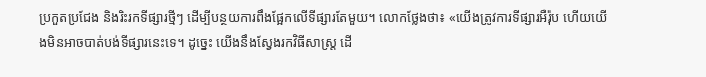ប្រកួតប្រជែង និងរិះរកទីផ្សារថ្មីៗ ដើម្បីបន្ថយការពឹងផ្អែកលើទីផ្សារតែមួយ។ លោកថ្លែងថា៖ «យើងត្រូវការទីផ្សារអឺរ៉ុប ហើយយើងមិនអាចបាត់បង់ទីផ្សារនេះទេ។ ដូច្នេះ យើងនឹងស្វែងរកវិធីសាស្រ្ត ដើ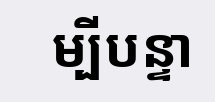ម្បីបន្ទា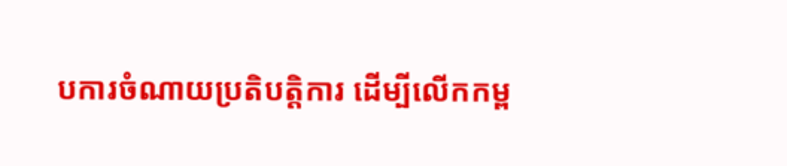បការចំណាយប្រតិបត្តិការ ដើម្បីលើកកម្ព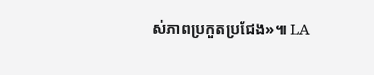ស់ភាពប្រកួតប្រជែង»៕ LA